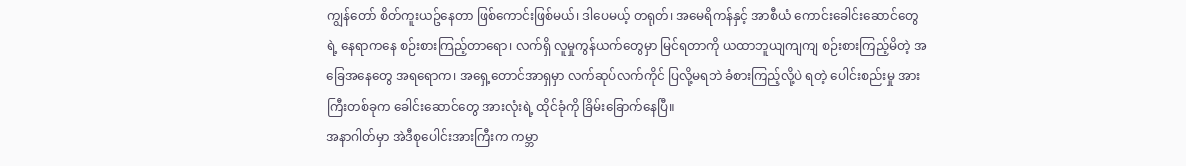ကျွန်တော် စိတ်ကူးယဥ်နေတာ ဖြစ်ကောင်းဖြစ်မယ်၊ ဒါပေမယ့် တရုတ်၊ အမေရိကန်နှင့် အာစီယံ ကောင်းခေါင်းဆောင်တွေ ရဲ့ နေရာကနေ စဉ်းစားကြည့်တာရော၊ လက်ရှိ လူမှုကွန်ယက်တွေမှာ မြင်ရတာကို ယထာဘူယျကျကျ စဉ်းစားကြည့်မိတဲ့ အခြေအနေတွေ အရရောက၊ အရှေ့တောင်အာရှမှာ လက်ဆုပ်လက်ကိုင် ပြလို့မရဘဲ ခံစားကြည့်လို့ပဲ ရတဲ့ ပေါင်းစည်းမှု အားကြီးတစ်ခုက ခေါင်းဆောင်တွေ အားလုံးရဲ့ ထိုင်ခုံကို ခြိမ်းခြောက်နေပြီ။
အနာဂါတ်မှာ အဲဒီစုပေါင်းအားကြီးက ကမ္ဘာ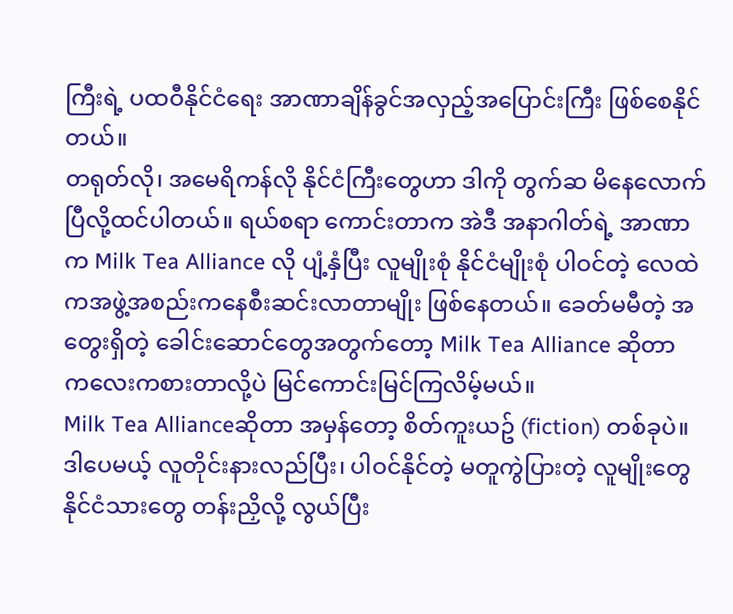ကြီးရဲ့ ပထဝီနိုင်ငံရေး အာဏာချိန်ခွင်အလှည့်အပြောင်းကြီး ဖြစ်စေနိုင်တယ်။
တရုတ်လို၊ အမေရိကန်လို နိုင်ငံကြီးတွေဟာ ဒါကို တွက်ဆ မိနေလောက်ပြီလို့ထင်ပါတယ်။ ရယ်စရာ ကောင်းတာက အဲဒီ အနာဂါတ်ရဲ့ အာဏာက Milk Tea Alliance လို ပျံ့နှံပြီး လူမျိုးစုံ နိုင်ငံမျိုးစုံ ပါဝင်တဲ့ လေထဲကအဖွဲ့အစည်းကနေစီးဆင်းလာတာမျိုး ဖြစ်နေတယ်။ ခေတ်မမီတဲ့ အတွေးရှိတဲ့ ခေါင်းဆောင်တွေအတွက်တော့ Milk Tea Alliance ဆိုတာ ကလေးကစားတာလို့ပဲ မြင်ကောင်းမြင်ကြလိမ့်မယ်။
Milk Tea Allianceဆိုတာ အမှန်တော့ စိတ်ကူးယဥ် (fiction) တစ်ခုပဲ။ ဒါပေမယ့် လူတိုင်းနားလည်ပြီး၊ ပါဝင်နိုင်တဲ့ မတူကွဲပြားတဲ့ လူမျိုးတွေ နိုင်ငံသားတွေ တန်းညှိလို့ လွယ်ပြီး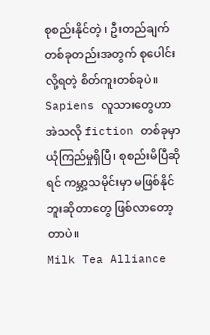စုစည်းနိုင်တဲ့ ၊ ဦးတည်ချက်တစ်ခုတည်းအတွက် စုပေါင်းလို့ရတဲ့ စိတ်ကူးတစ်ခုပဲ။
Sapiens လူသားတွေဟာ အဲသလို fiction တစ်ခုမှာ ယုံကြည်မှုရှိပြီ၊ စုစည်းမိပြီဆိုရင် ကမ္ဘာ့သမိုင်းမှာ မဖြစ်နိုင်ဘူးဆိုတာတွေ ဖြစ်လာတော့တာပဲ။
Milk Tea Alliance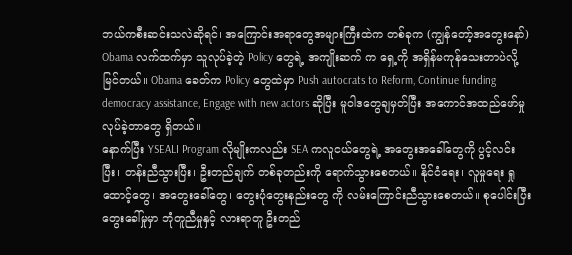ဘယ်ကစီးဆင်းသလဲဆိုရင်၊ အကြောင်းအရာတွေအများကြီးထဲက တစ်ခုက (ကျွန်တော့်အတွေးနော်) Obama လက်ထက်မှာ သူလုပ်ခဲ့တဲ့ Policy တွေရဲ့ အကျိုးဆက် က ရှေ့ကို အရှိန်မကုန်သေးတာပဲလို့မြင်တယ်။ Obama ခေတ်က Policy တွေထဲမှာ Push autocrats to Reform, Continue funding democracy assistance, Engage with new actors ဆိုပြီး မူဝါဒတွေချမှတ်ပြီး အကောင်အထည်ဖော်မှု လုပ်ခဲ့တာတွေ ရှိတယ်။
နောက်ပြီး YSEALI Program လိုမျိုးကလည်း SEA ကလူငယ်တွေရဲ့ အတွေးအခေါ်တွေကို ပွင့်လင်းပြီး၊ တန်းညီသွားပြီး၊ ဦးတည်ချက် တစ်ခုတည်းကို ရောက်သွားစေတယ်။ နိုင်ငံရေး၊ လူမှုရေး ရှုထောင့်တွေ၊ အတွေးခေါ်တွေ၊ တွေးပုံတွေးနည်းတွေ ကို လမ်းကြောင်းညီသွားစေတယ်။ စုပေါင်းပြီး တွေးခေါ်မှုမှာ ဘုံတူညီမှုနှင့် လားရာတူ ဦးတည်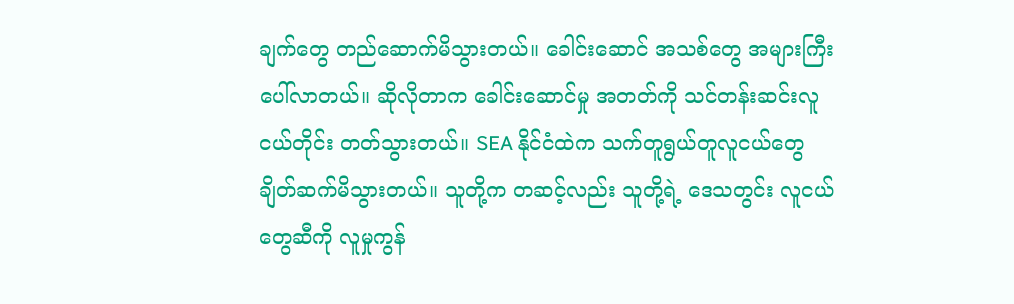ချက်တွေ တည်ဆောက်မိသွားတယ်။ ခေါင်းဆောင် အသစ်တွေ အများကြီး ပေါ်လာတယ်။ ဆိုလိုတာက ခေါင်းဆောင်မှု အတတ်ကို သင်တန်းဆင်းလူငယ်တိုင်း တတ်သွားတယ်။ SEA နိုင်ငံထဲက သက်တူရွယ်တူလူငယ်တွေ ချိတ်ဆက်မိသွားတယ်။ သူတို့က တဆင့်လည်း သူတို့ရဲ့ ဒေသတွင်း လူငယ်တွေဆီကို လူမှုကွန်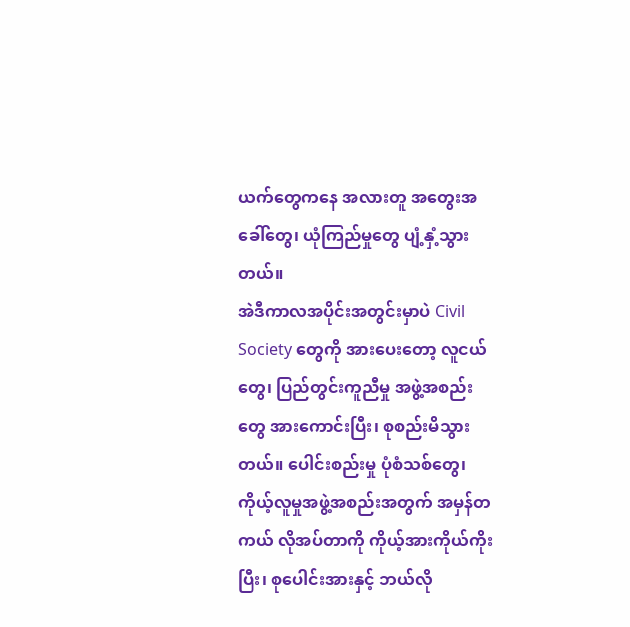ယက်တွေကနေ အလားတူ အတွေးအခေါ်တွေ၊ ယုံကြည်မှုတွေ ပျံ့နှံ့သွားတယ်။
အဲဒီကာလအပိုင်းအတွင်းမှာပဲ Civil Society တွေကို အားပေးတော့ လူငယ်တွေ၊ ပြည်တွင်းကူညီမှု အဖွဲ့အစည်းတွေ အားကောင်းပြီး၊ စုစည်းမိသွားတယ်။ ပေါင်းစည်းမှု ပုံစံသစ်တွေ၊ ကိုယ့်လူမှုအဖွဲ့အစည်းအတွက် အမှန်တကယ် လိုအပ်တာကို ကိုယ့်အားကိုယ်ကိုးပြီး၊ စုပေါင်းအားနှင့် ဘယ်လို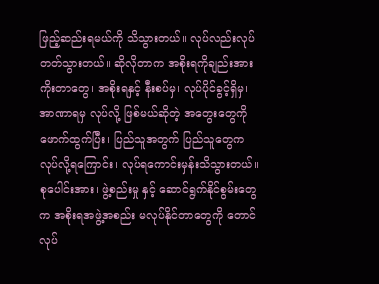ဖြည့်ဆည်းရမယ်ကို သိသွားတယ်။ လုပ်လည်းလုပ်တတ်သွားတယ်။ ဆိုလိုတာက အစိုးရကိုချည်းအားကိုးတာတွေ၊ အစိုးရနှင့် နီးစပ်မှ၊ လုပ်ပိုင်ခွင့်ရှိမှ၊ အာဏာရမှ လုပ်လို့ ဖြစ်မယ်ဆိုတဲ့ အတွေးတွေကို ဖောက်ထွက်ပြီး၊ ပြည်သူအတွက် ပြည်သူတွေက လုပ်လို့ရကြောင်း၊ လုပ်ရကောင်းမှန်းသိသွားတယ်။ စုပေါင်းအား၊ ဖွဲ့စည်းမှု နှင့် ဆောင်ရွက်နိုင်စွမ်းတွေက အစိုးရအဖွဲ့အစည်း မလုပ်နိုင်တာတွေကို တောင် လုပ်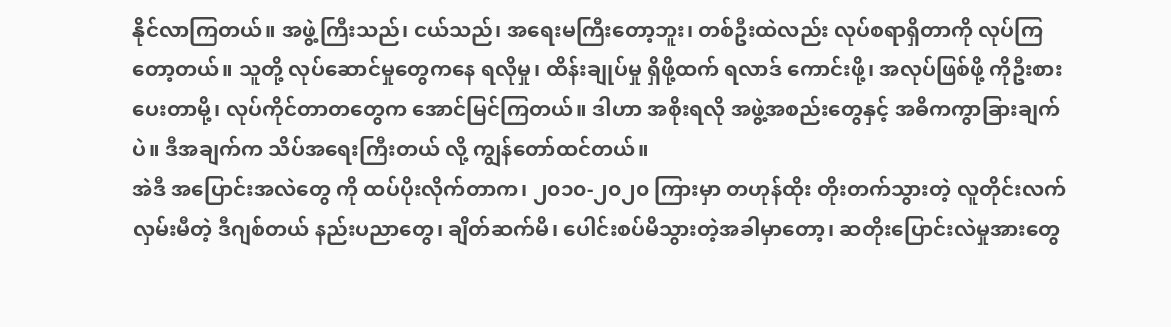နိုင်လာကြတယ်။ အဖွဲ့ကြီးသည်၊ ငယ်သည်၊ အရေးမကြီးတော့ဘူး၊ တစ်ဦးထဲလည်း လုပ်စရာရှိတာကို လုပ်ကြတော့တယ်။ သူတို့ လုပ်ဆောင်မှုတွေကနေ ရလိုမှု၊ ထိန်းချုပ်မှု ရှိဖို့ထက် ရလာဒ် ကောင်းဖို့၊ အလုပ်ဖြစ်ဖို့ ကိုဦးစားပေးတာမို့၊ လုပ်ကိုင်တာတတွေက အောင်မြင်ကြတယ်။ ဒါဟာ အစိုးရလို အဖွဲ့အစည်းတွေနှင့် အဓိကကွာခြားချက်ပဲ။ ဒီအချက်က သိပ်အရေးကြီးတယ် လို့ ကျွန်တော်ထင်တယ်။
အဲဒီ အပြောင်းအလဲတွေ ကို ထပ်ပိုးလိုက်တာက၊ ၂၀၁၀-၂၀၂၀ ကြားမှာ တဟုန်ထိုး တိုးတက်သွားတဲ့ လူတိုင်းလက်လှမ်းမီတဲ့ ဒီဂျစ်တယ် နည်းပညာတွေ၊ ချိတ်ဆက်မိ၊ ပေါင်းစပ်မိသွားတဲ့အခါမှာတော့၊ ဆတိုးပြောင်းလဲမှုအားတွေ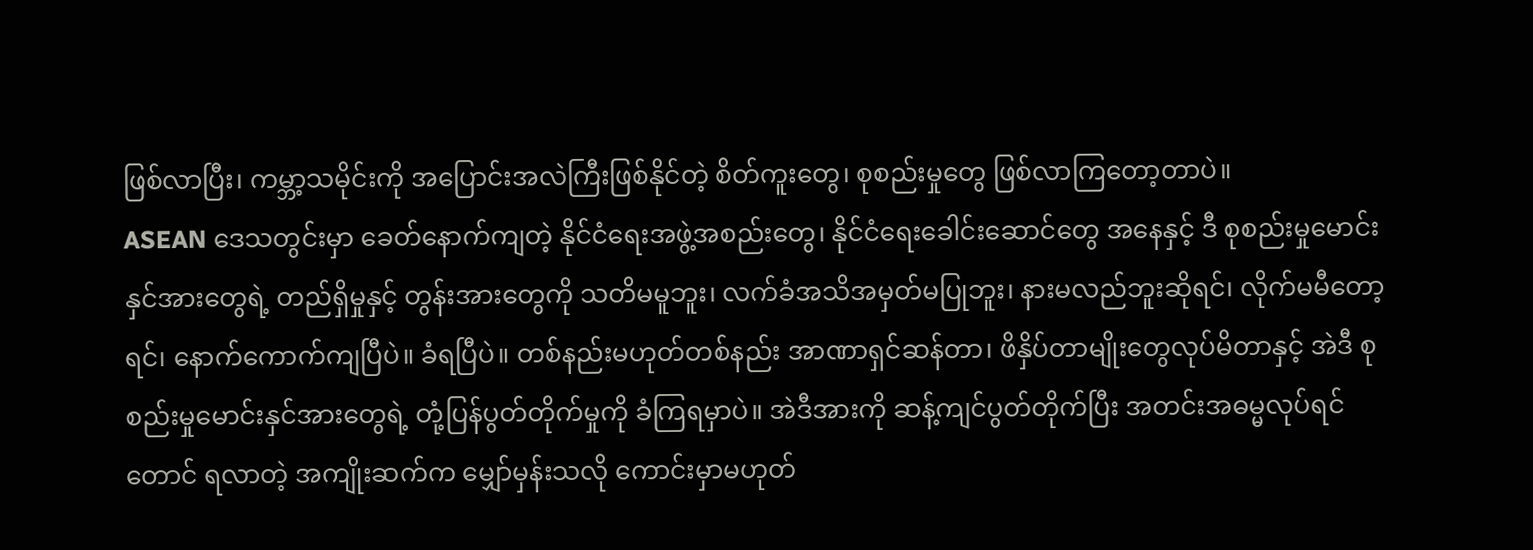ဖြစ်လာပြီး၊ ကမ္ဘာ့သမိုင်းကို အပြောင်းအလဲကြီးဖြစ်နိုင်တဲ့ စိတ်ကူးတွေ၊ စုစည်းမှုတွေ ဖြစ်လာကြတော့တာပဲ။
ASEAN ဒေသတွင်းမှာ ခေတ်နောက်ကျတဲ့ နိုင်ငံရေးအဖွဲ့အစည်းတွေ၊ နိုင်ငံရေးခေါင်းဆောင်တွေ အနေနှင့် ဒီ စုစည်းမှုမောင်းနှင်အားတွေရဲ့ တည်ရှိမှုနှင့် တွန်းအားတွေကို သတိမမူဘူး၊ လက်ခံအသိအမှတ်မပြုဘူး၊ နားမလည်ဘူးဆိုရင်၊ လိုက်မမီတော့ရင်၊ နောက်ကောက်ကျပြီပဲ။ ခံရပြီပဲ။ တစ်နည်းမဟုတ်တစ်နည်း အာဏာရှင်ဆန်တာ၊ ဖိနှိပ်တာမျိုးတွေလုပ်မိတာနှင့် အဲဒီ စုစည်းမှုမောင်းနှင်အားတွေရဲ့ တုံ့ပြန်ပွတ်တိုက်မှုကို ခံကြရမှာပဲ။ အဲဒီအားကို ဆန့်ကျင်ပွတ်တိုက်ပြီး အတင်းအဓမ္မလုပ်ရင်တောင် ရလာတဲ့ အကျိုးဆက်က မျှော်မှန်းသလို ကောင်းမှာမဟုတ်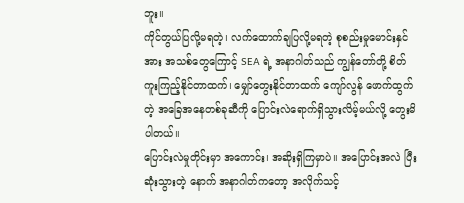ဘူး။
ကိုင်တွယ်ပြလို့မရတဲ့၊ လက်ထောက်ချပြလို့မရတဲ့ စုစည်းမှုမောင်းနှင်အား အသစ်တွေကြောင့် SEA ရဲ့ အနာဂါတ်သည် ကျွန်တော်တို့ စိတ်ကူးကြည့်နိုင်တာထက်၊ မျှော်တွေးနိုင်တာထက် ကျော်လွန် ဖောက်ထွက်တဲ့ အခြေအနေတစ်ခုဆီကို ပြောင်းလဲရောက်ရှိသွားလိမ့်မယ်လို့ တွေးမိပါတယ်။
ပြောင်းလဲမှုတိုင်းမှာ အကောင်း၊ အဆိုးရှိကြမှာပဲ။ အပြောင်းအလဲ ပြီးဆုံးသွားတဲ့ နောက် အနာဂါတ်ကတော့ အလိုက်သင့်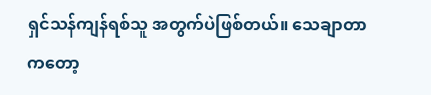ရှင်သန်ကျန်ရစ်သူ အတွက်ပဲဖြစ်တယ်။ သေချာတာကတော့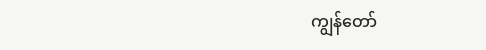ကျွန်တော်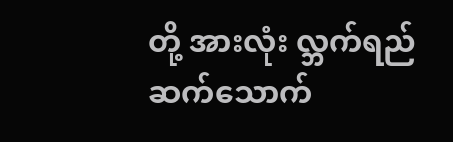တို့ အားလုံး လ္ဘက်ရည် ဆက်သောက်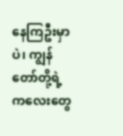နေကြဦးမှာပဲ၊ ကျွန်တော်တို့ရဲ့ ကလေးတွေ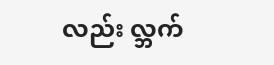လည်း လ္ဘက်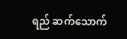ရည် ဆက်သောက်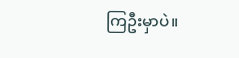ကြဦးမှာပဲ။